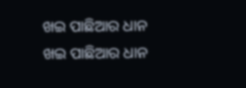ଖଇ ପାଛିଆର ଧାନ
ଖଇ ପାଛିଆର ଧାନ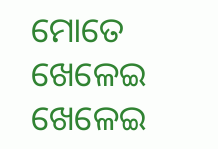ମୋତେ ଖେଳେଇ ଖେଳେଇ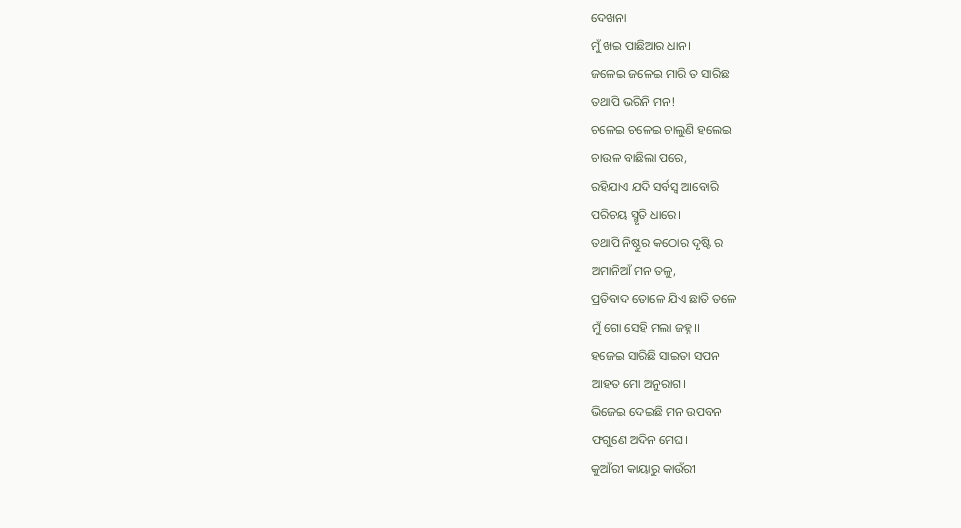ଦେଖନା
ମୁଁ ଖଇ ପାଛିଆର ଧାନ।
ଜଳେଇ ଜଳେଇ ମାରି ତ ସାରିଛ
ତଥାପି ଭରିନି ମନ!
ଚଳେଇ ଚଳେଇ ଚାଲୁଣି ହଲେଇ
ଚାଉଳ ବାଛିଲା ପରେ,
ରହିଯାଏ ଯଦି ସର୍ବସ୍ବ ଆବୋରି
ପରିଚୟ ସ୍ମୃତି ଧାରେ।
ତଥାପି ନିଷ୍ଠୁର କଠୋର ଦୃଷ୍ଟି ର
ଅମାନିଆଁ ମନ ତଳୁ,
ପ୍ରତିବାଦ ତୋଳେ ଯିଏ ଛାତି ତଳେ
ମୁଁ ଗୋ ସେହି ମଲା ଜହ୍ନ।।
ହଜେଇ ସାରିଛି ସାଇତା ସପନ
ଆହତ ମୋ ଅନୁରାଗ।
ଭିଜେଇ ଦେଇଛି ମନ ଉପବନ
ଫଗୁଣେ ଅଦିନ ମେଘ।
କୁଆଁରୀ କାୟାରୁ କାଉଁରୀ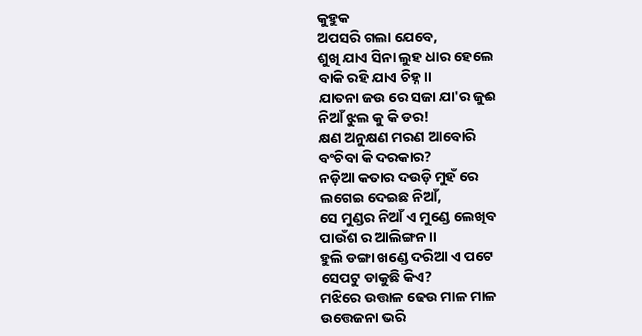କୁହୁକ
ଅପସରି ଗଲା ଯେବେ,
ଶୁଖି ଯାଏ ସିନା ଲୁହ ଧାର ହେଲେ
ବାକି ରହି ଯାଏ ଚିହ୍ନ।।
ଯାତନା ଜଉ ରେ ସଜା ଯା'ର ଜୁଈ
ନିଆଁ ଝୁଲ କୁ କି ଡର!
କ୍ଷଣ ଅନୁକ୍ଷଣ ମରଣ ଆବୋରି
ବଂଚିବା କି ଦରକାର?
ନଡ଼ିଆ କତାର ଦଉଡ଼ି ମୁହଁ ରେ
ଲଗେଇ ଦେଇଛ ନିଆଁ,
ସେ ମୁଣ୍ଡର ନିଆଁ ଏ ମୁଣ୍ଡେ ଲେଖିବ
ପାଉଁଶ ର ଆଲିଙ୍ଗନ।।
ହୁଲି ଡଙ୍ଗା ଖଣ୍ଡେ ଦରିଆ ଏ ପଟେ
ସେପଟୁ ଡାକୁଛି କିଏ?
ମଝିରେ ଉତ୍ତାଳ ଢେଉ ମାଳ ମାଳ
ଉତ୍ତେଜନା ଭରି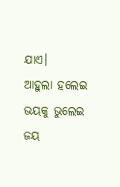ଯାଏ।
ଆହୁଲା ହଲେଇ ଭୟକୁ ଭୁଲେଇ
ଜୟ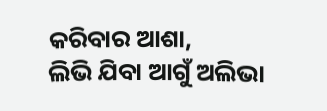କରିବାର ଆଶା,
ଲିଭି ଯିବା ଆଗୁଁ ଅଲିଭା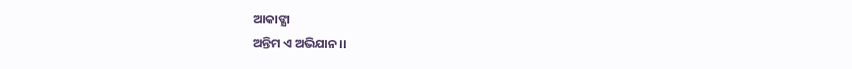ଆକାଙ୍କ୍ଷା
ଅନ୍ତିମ ଏ ଅଭିଯାନ।।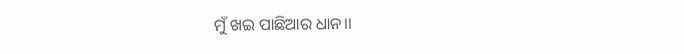ମୁଁ ଖଇ ପାଛିଆର ଧାନ।।